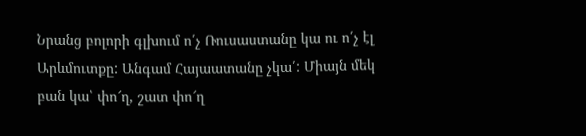Նրանց բոլորի գլխում ո՛չ Ռուսաստանը կա ու ո՛չ էլ Արևմուտքը: Անգամ Հայաատանը չկա՛: Միայն մեկ բան կա՝ փո՜ղ, շատ փո՜ղ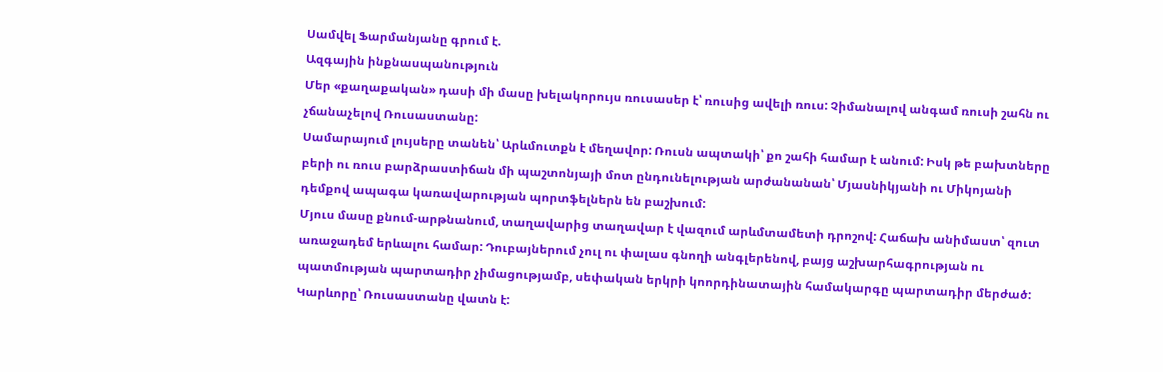Սամվել Ֆարմանյանը գրում է.
Ազգային ինքնասպանություն
Մեր «քաղաքական» դասի մի մասը խելակորույս ռուսասեր է՝ ռուսից ավելի ռուս: Չիմանալով անգամ ռուսի շահն ու չճանաչելով Ռուսաստանը:
Սամարայում լույսերը տանեն՝ Արևմուտքն է մեղավոր: Ռուսն ապտակի՝ քո շահի համար է անում: Իսկ թե բախտները բերի ու ռուս բարձրաստիճան մի պաշտոնյայի մոտ ընդունելության արժանանան՝ Մյասնիկյանի ու Միկոյանի դեմքով ապագա կառավարության պորտֆելներն են բաշխում:
Մյուս մասը քնում-արթնանում, տաղավարից տաղավար է վազում արևմտամետի դրոշով: Հաճախ անիմաստ՝ զուտ առաջադեմ երևալու համար: Դուբայներում չուլ ու փալաս գնողի անգլերենով, բայց աշխարհագրության ու պատմության պարտադիր չիմացությամբ, սեփական երկրի կոորդինատային համակարգը պարտադիր մերժած: Կարևորը՝ Ռուսաստանը վատն է: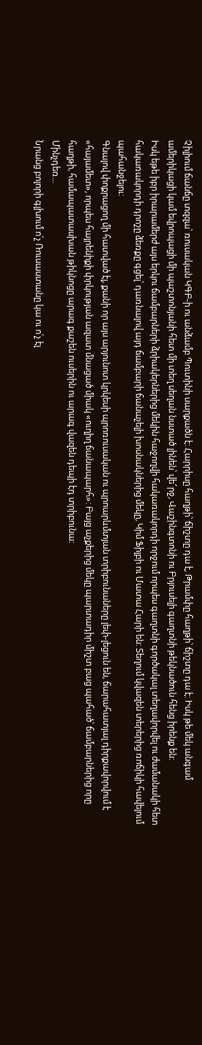Չիլիում ճանճը տզզա՝ ռուսական ԿԳԲ-ի ու անձամբ Պուտինի սարքածն է: Հարրիսը հաղթի՝ ճիշտը դա է, Թրամփը հաղթի՝ ճիշտը դա է: Իսկ թե մեկ անգամ ամերիկացի կամ եվրոպացի մի պաշտոնյանի հետ մի տեղ սեղան նստած լինեն՝ վե՜րջ, Վաշինգտոնի ու Բրյուսելի գաղտնի թեկնածուն հենց իրենք են:
Իսկ եթե իբր իրարամերժ այս երկու ճամբարների ձրիակերներից մեկին հաջողվի հակառակորդի որջում որպես գաղտնի գործակալ տեղավորվել ու ժամանակի հետ հակառակորդի դրոշը ձեռքը գցել՝ դառնալով այդ ճամբարի ճանաչելի խոսնակներից մեկը, Կիմ Ֆիլբի ու Մատա Հարի են: Տեղում կվազեն տերերից ռոճիկի հավելում պահանջելու:
Գնալով փոքրացող մի հատված էլ, քանի որ այս արյունոտ կրկեսի պրոռուսական ու պրոարևմտյան տրիբունաները լեփ-լեցուն են, ճարահատյալ դիրքավորվում է «հայամետ», որպես հայրենիքի փրկության ազատ մնացած միակ «ուղիղ ճանապարհ»: Բայց աչքերից մեկը պարտադիր միշտ բաց պահած՝ ճամբարներից որը հաղթի, համապատասխան թիկնոցը արագ քաշեն ուսերին ու արագ վազեն դեպի էդ տրիբունա:
Մինչդեռ...
Նրանց բոլորի գլխում ո՛չ Ռուսաստանը կա ու ո՛չ էլ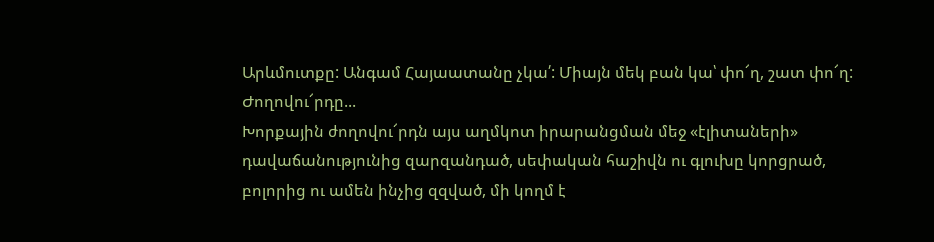Արևմուտքը: Անգամ Հայաատանը չկա՛: Միայն մեկ բան կա՝ փո՜ղ, շատ փո՜ղ:
Ժողովու՜րդը...
Խորքային ժողովու՜րդն այս աղմկոտ իրարանցման մեջ «էլիտաների» դավաճանությունից զարզանդած, սեփական հաշիվն ու գլուխը կորցրած, բոլորից ու ամեն ինչից զզված, մի կողմ է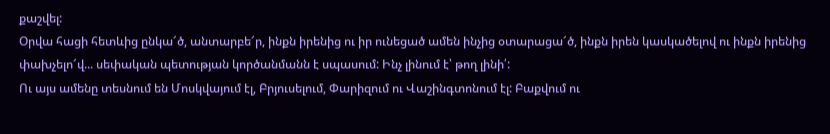քաշվել:
Օրվա հացի հետևից ընկա՜ծ, անտարբե՜ր, ինքն իրենից ու իր ունեցած ամեն ինչից օտարացա՜ծ, ինքն իրեն կասկածելով ու ինքն իրենից փախչելո՜վ... սեփական պետության կործանմանն է սպասում: Ինչ լինում է՝ թող լինի՛:
Ու այս ամենը տեսնում են Մոսկվայում էլ, Բրյուսելում, Փարիզում ու Վաշինգտոնում էլ: Բաքվում ու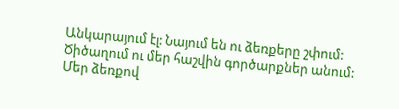Անկարայում էլ: Նայում են ու ձեռքերը շփում: Ծիծաղում ու մեր հաշվին գործարքներ անում:
Մեր ձեռքով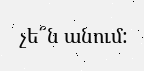չե՞ն անում: